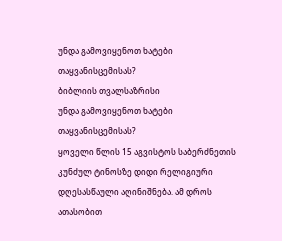უნდა გამოვიყენოთ ხატები თაყვანისცემისას?
ბიბლიის თვალსაზრისი
უნდა გამოვიყენოთ ხატები თაყვანისცემისას?
ყოველი წლის 15 აგვისტოს საბერძნეთის კუნძულ ტინოსზე დიდი რელიგიური დღესასწაული აღინიშნება. ამ დროს ათასობით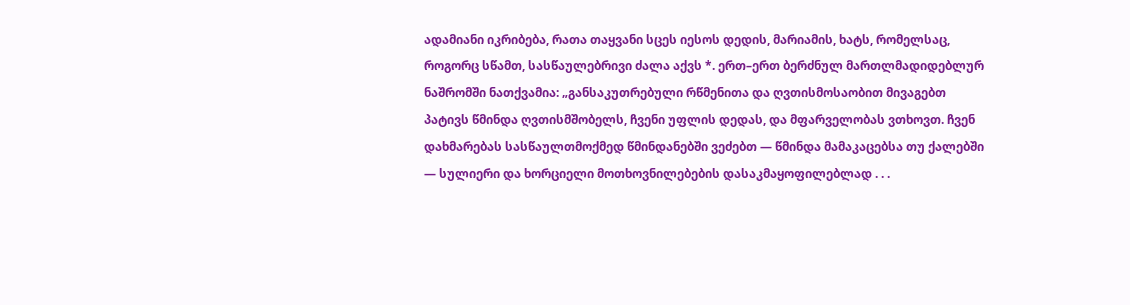ადამიანი იკრიბება, რათა თაყვანი სცეს იესოს დედის, მარიამის, ხატს, რომელსაც, როგორც სწამთ, სასწაულებრივი ძალა აქვს *. ერთ–ერთ ბერძნულ მართლმადიდებლურ ნაშრომში ნათქვამია: „განსაკუთრებული რწმენითა და ღვთისმოსაობით მივაგებთ პატივს წმინდა ღვთისმშობელს, ჩვენი უფლის დედას, და მფარველობას ვთხოვთ. ჩვენ დახმარებას სასწაულთმოქმედ წმინდანებში ვეძებთ — წმინდა მამაკაცებსა თუ ქალებში — სულიერი და ხორციელი მოთხოვნილებების დასაკმაყოფილებლად . . .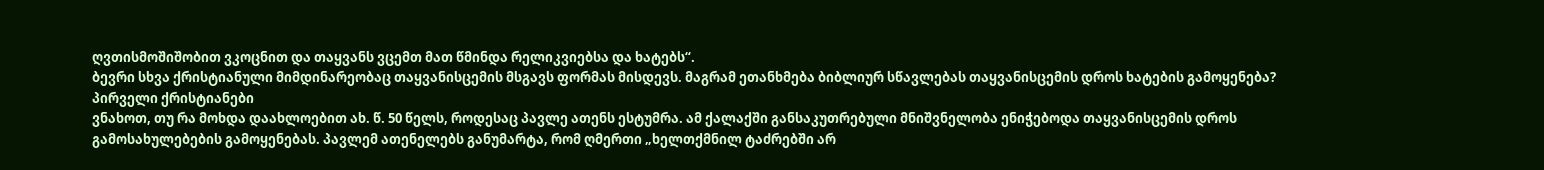ღვთისმოშიშობით ვკოცნით და თაყვანს ვცემთ მათ წმინდა რელიკვიებსა და ხატებს“.
ბევრი სხვა ქრისტიანული მიმდინარეობაც თაყვანისცემის მსგავს ფორმას მისდევს. მაგრამ ეთანხმება ბიბლიურ სწავლებას თაყვანისცემის დროს ხატების გამოყენება?
პირველი ქრისტიანები
ვნახოთ, თუ რა მოხდა დაახლოებით ახ. წ. 50 წელს, როდესაც პავლე ათენს ესტუმრა. ამ ქალაქში განსაკუთრებული მნიშვნელობა ენიჭებოდა თაყვანისცემის დროს გამოსახულებების გამოყენებას. პავლემ ათენელებს განუმარტა, რომ ღმერთი „ხელთქმნილ ტაძრებში არ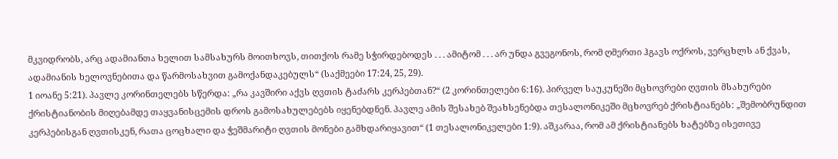მკვიდრობს, არც ადამიანთა ხელით სამსახურს მოითხოვს, თითქოს რამე სჭირდებოდეს . . . ამიტომ . . . არ უნდა გვეგონოს, რომ ღმერთი ჰგავს ოქროს, ვერცხლს ან ქვას, ადამიანის ხელოვნებითა და წარმოსახვით გამოქანდაკებულს“ (საქმეები 17:24, 25, 29).
1 იოანე 5:21). პავლე კორინთელებს სწერდა: „რა კავშირი აქვს ღვთის ტაძარს კერპებთან?“ (2 კორინთელები 6:16). პირველ საუკუნეში მცხოვრები ღვთის მსახურები ქრისტიანობის მიღებამდე თაყვანისცემის დროს გამოსახულებებს იყენებდნენ. პავლე ამის შესახებ შეახსენებდა თესალონიკეში მცხოვრებ ქრისტიანებს: „შემობრუნდით კერპებისგან ღვთისკენ, რათა ცოცხალი და ჭეშმარიტი ღვთის მონები გამხდარიყავით“ (1 თესალონიკელები 1:9). აშკარაა, რომ ამ ქრისტიანებს ხატებზე ისეთივე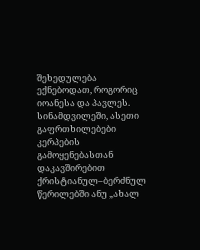შეხედულება ექნებოდათ, როგორიც იოანესა და პავლეს.
სინამდვილეში, ასეთი გაფრთხილებები კერპების გამოყენებასთან დაკავშირებით ქრისტიანულ–ბერძნულ წერილებში ანუ „ახალ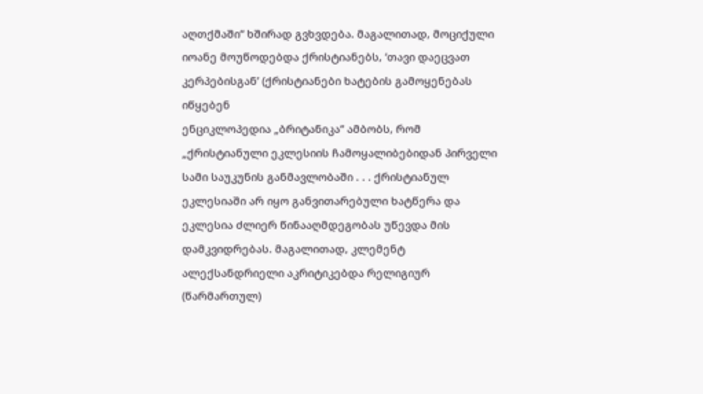აღთქმაში“ ხშირად გვხვდება. მაგალითად, მოციქული იოანე მოუწოდებდა ქრისტიანებს, ‘თავი დაეცვათ კერპებისგან’ (ქრისტიანები ხატების გამოყენებას იწყებენ
ენციკლოპედია „ბრიტანიკა“ ამბობს, რომ „ქრისტიანული ეკლესიის ჩამოყალიბებიდან პირველი სამი საუკუნის განმავლობაში . . . ქრისტიანულ ეკლესიაში არ იყო განვითარებული ხატწერა და ეკლესია ძლიერ წინააღმდეგობას უწევდა მის დამკვიდრებას. მაგალითად, კლემენტ ალექსანდრიელი აკრიტიკებდა რელიგიურ (წარმართულ)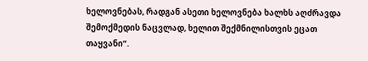ხელოვნებას, რადგან ასეთი ხელოვნება ხალხს აღძრავდა შემოქმედის ნაცვლად, ხელით შექმნილისთვის ეცათ თაყვანი“.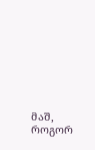მაშ, როგორ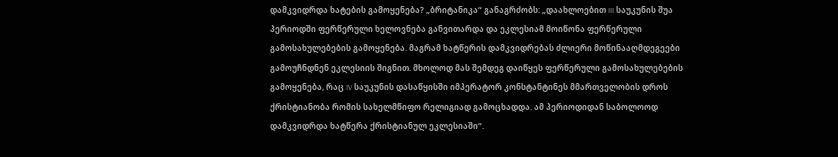დამკვიდრდა ხატების გამოყენება? „ბრიტანიკა“ განაგრძობს: „დაახლოებით III საუკუნის შუა პერიოდში ფერწერული ხელოვნება განვითარდა და ეკლესიამ მოიწონა ფერწერული გამოსახულებების გამოყენება. მაგრამ ხატწერის დამკვიდრებას ძლიერი მოწინააღმდეგეები გამოუჩნდნენ ეკლესიის შიგნით. მხოლოდ მას შემდეგ დაიწყეს ფერწერული გამოსახულებების გამოყენება, რაც IV საუკუნის დასაწყისში იმპერატორ კონსტანტინეს მმართველობის დროს ქრისტიანობა რომის სახელმწიფო რელიგიად გამოცხადდა. ამ პერიოდიდან საბოლოოდ დამკვიდრდა ხატწერა ქრისტიანულ ეკლესიაში“.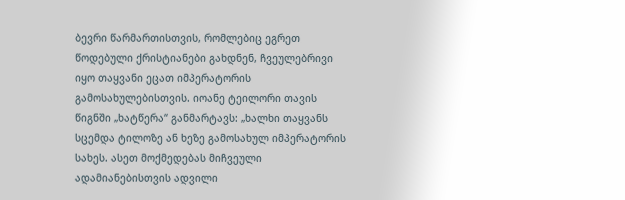ბევრი წარმართისთვის, რომლებიც ეგრეთ წოდებული ქრისტიანები გახდნენ, ჩვეულებრივი იყო თაყვანი ეცათ იმპერატორის გამოსახულებისთვის. იოანე ტეილორი თავის წიგნში „ხატწერა“ განმარტავს: „ხალხი თაყვანს სცემდა ტილოზე ან ხეზე გამოსახულ იმპერატორის სახეს. ასეთ მოქმედებას მიჩვეული ადამიანებისთვის ადვილი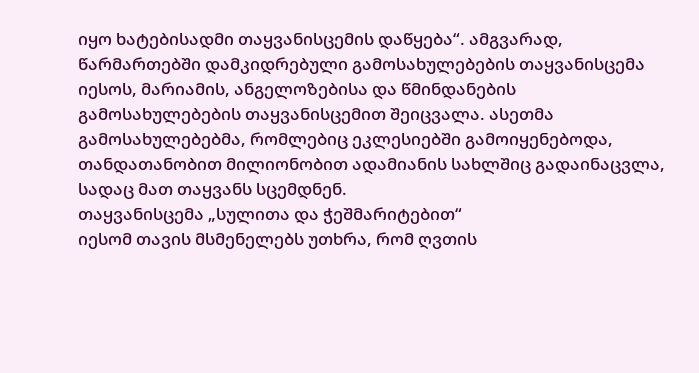იყო ხატებისადმი თაყვანისცემის დაწყება“. ამგვარად, წარმართებში დამკიდრებული გამოსახულებების თაყვანისცემა იესოს, მარიამის, ანგელოზებისა და წმინდანების გამოსახულებების თაყვანისცემით შეიცვალა. ასეთმა გამოსახულებებმა, რომლებიც ეკლესიებში გამოიყენებოდა, თანდათანობით მილიონობით ადამიანის სახლშიც გადაინაცვლა, სადაც მათ თაყვანს სცემდნენ.
თაყვანისცემა „სულითა და ჭეშმარიტებით“
იესომ თავის მსმენელებს უთხრა, რომ ღვთის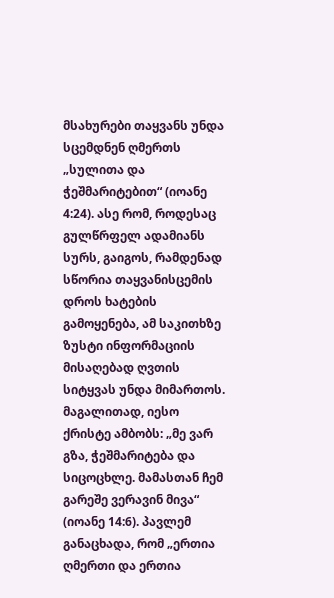მსახურები თაყვანს უნდა სცემდნენ ღმერთს „სულითა და ჭეშმარიტებით“ (იოანე 4:24). ასე რომ, როდესაც გულწრფელ ადამიანს სურს, გაიგოს, რამდენად სწორია თაყვანისცემის დროს ხატების გამოყენება, ამ საკითხზე ზუსტი ინფორმაციის მისაღებად ღვთის სიტყვას უნდა მიმართოს.
მაგალითად, იესო ქრისტე ამბობს: „მე ვარ გზა, ჭეშმარიტება და სიცოცხლე. მამასთან ჩემ გარეშე ვერავინ მივა“ (იოანე 14:6). პავლემ განაცხადა, რომ „ერთია ღმერთი და ერთია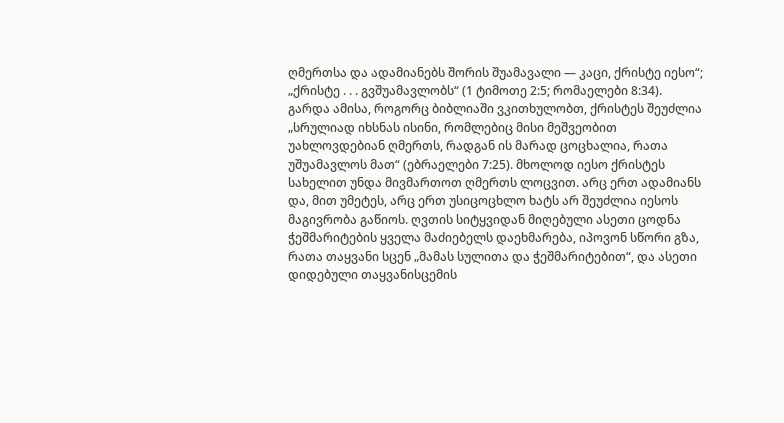ღმერთსა და ადამიანებს შორის შუამავალი — კაცი, ქრისტე იესო“; „ქრისტე . . . გვშუამავლობს“ (1 ტიმოთე 2:5; რომაელები 8:34). გარდა ამისა, როგორც ბიბლიაში ვკითხულობთ, ქრისტეს შეუძლია „სრულიად იხსნას ისინი, რომლებიც მისი მეშვეობით უახლოვდებიან ღმერთს, რადგან ის მარად ცოცხალია, რათა უშუამავლოს მათ“ (ებრაელები 7:25). მხოლოდ იესო ქრისტეს სახელით უნდა მივმართოთ ღმერთს ლოცვით. არც ერთ ადამიანს და, მით უმეტეს, არც ერთ უსიცოცხლო ხატს არ შეუძლია იესოს მაგივრობა გაწიოს. ღვთის სიტყვიდან მიღებული ასეთი ცოდნა ჭეშმარიტების ყველა მაძიებელს დაეხმარება, იპოვონ სწორი გზა, რათა თაყვანი სცენ „მამას სულითა და ჭეშმარიტებით“, და ასეთი დიდებული თაყვანისცემის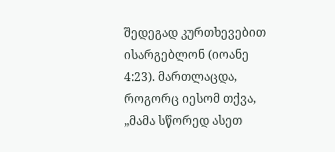შედეგად კურთხევებით ისარგებლონ (იოანე 4:23). მართლაცდა, როგორც იესომ თქვა, „მამა სწორედ ასეთ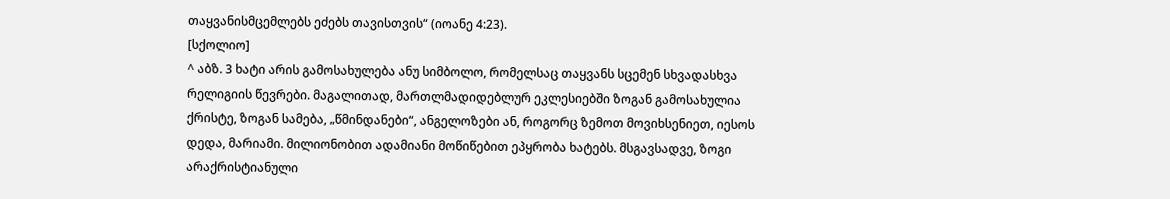თაყვანისმცემლებს ეძებს თავისთვის“ (იოანე 4:23).
[სქოლიო]
^ აბზ. 3 ხატი არის გამოსახულება ანუ სიმბოლო, რომელსაც თაყვანს სცემენ სხვადასხვა რელიგიის წევრები. მაგალითად, მართლმადიდებლურ ეკლესიებში ზოგან გამოსახულია ქრისტე, ზოგან სამება, „წმინდანები“, ანგელოზები ან, როგორც ზემოთ მოვიხსენიეთ, იესოს დედა, მარიამი. მილიონობით ადამიანი მოწიწებით ეპყრობა ხატებს. მსგავსადვე, ზოგი არაქრისტიანული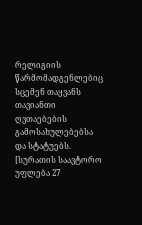რელიგიის წარმომადგენლებიც სცემენ თაყვანს თავიანთი ღვთაებების გამოსახულებებსა და სტატუებს.
[სურათის საავტორო უფლება 27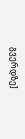გვერდზე]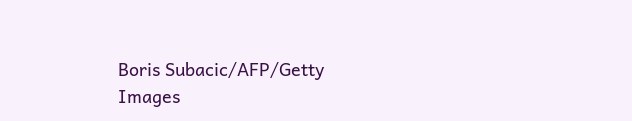Boris Subacic/AFP/Getty Images